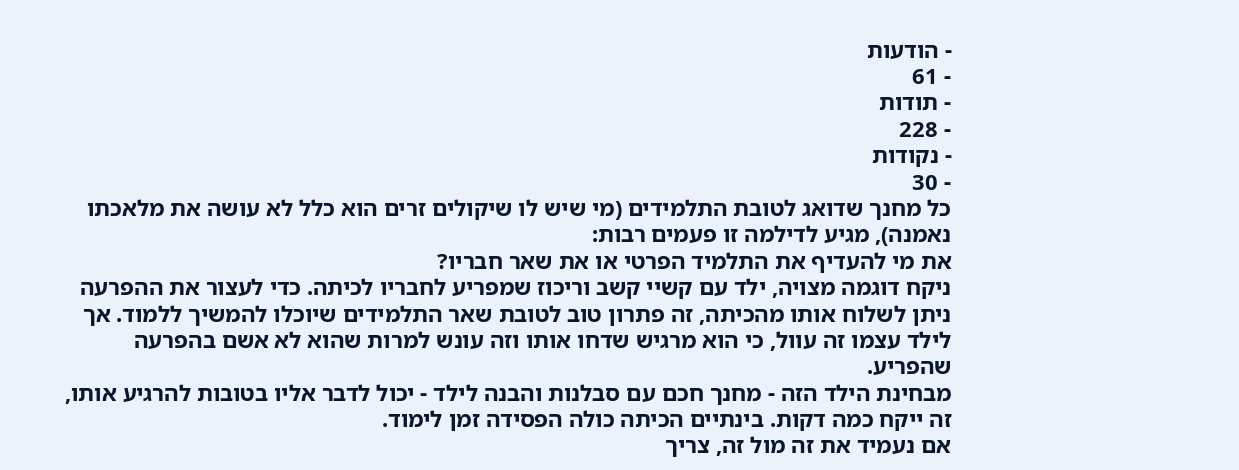- הודעות
- 61
- תודות
- 228
- נקודות
- 30
כל מחנך שדואג לטובת התלמידים (מי שיש לו שיקולים זרים הוא כלל לא עושה את מלאכתו נאמנה), מגיע לדילמה זו פעמים רבות:
את מי להעדיף את התלמיד הפרטי או את שאר חבריו?
ניקח דוגמה מצויה, ילד עם קשיי קשב וריכוז שמפריע לחבריו לכיתה. כדי לעצור את ההפרעה ניתן לשלוח אותו מהכיתה, זה פתרון טוב לטובת שאר התלמידים שיוכלו להמשיך ללמוד. אך לילד עצמו זה עוול, כי הוא מרגיש שדחו אותו וזה עונש למרות שהוא לא אשם בהפרעה שהפריע.
מבחינת הילד הזה - מחנך חכם עם סבלנות והבנה לילד - יכול לדבר אליו בטובות להרגיע אותו, זה ייקח כמה דקות. בינתיים הכיתה כולה הפסידה זמן לימוד.
אם נעמיד את זה מול זה, צריך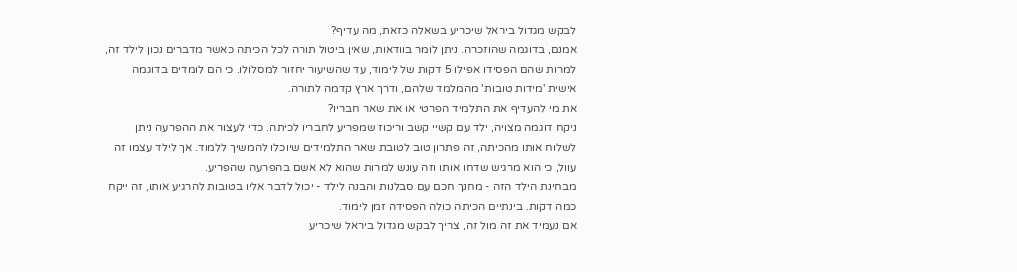לבקש מגדול ביראל שיכריע בשאלה כזאת, מה עדיף?
אמנם, בדוגמה שהוזכרה. ניתן לומר בוודאות, שאין ביטול תורה לכל הכיתה כאשר מדברים נכון לילד זה, למרות שהם הפסידו אפילו 5 דקות של לימוד, עד שהשיעור יחזור למסלולו. כי הם לומדים בדוגמה אישית 'מידות טובות' מהמלמד שלהם, ודרך ארץ קדמה לתורה.
את מי להעדיף את התלמיד הפרטי או את שאר חבריו?
ניקח דוגמה מצויה, ילד עם קשיי קשב וריכוז שמפריע לחבריו לכיתה. כדי לעצור את ההפרעה ניתן לשלוח אותו מהכיתה, זה פתרון טוב לטובת שאר התלמידים שיוכלו להמשיך ללמוד. אך לילד עצמו זה עוול, כי הוא מרגיש שדחו אותו וזה עונש למרות שהוא לא אשם בהפרעה שהפריע.
מבחינת הילד הזה - מחנך חכם עם סבלנות והבנה לילד - יכול לדבר אליו בטובות להרגיע אותו, זה ייקח כמה דקות. בינתיים הכיתה כולה הפסידה זמן לימוד.
אם נעמיד את זה מול זה, צריך לבקש מגדול ביראל שיכריע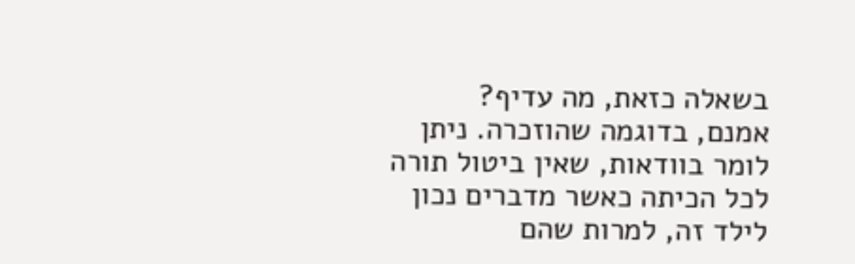בשאלה כזאת, מה עדיף?
אמנם, בדוגמה שהוזכרה. ניתן לומר בוודאות, שאין ביטול תורה לכל הכיתה כאשר מדברים נכון לילד זה, למרות שהם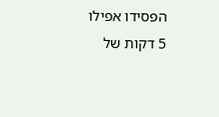הפסידו אפילו 5 דקות של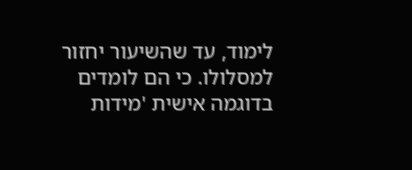לימוד, עד שהשיעור יחזור למסלולו. כי הם לומדים בדוגמה אישית 'מידות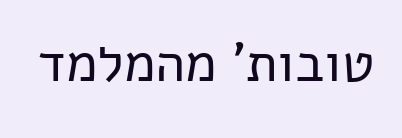טובות' מהמלמד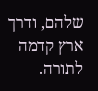שלהם, ודרך ארץ קדמה לתורה.